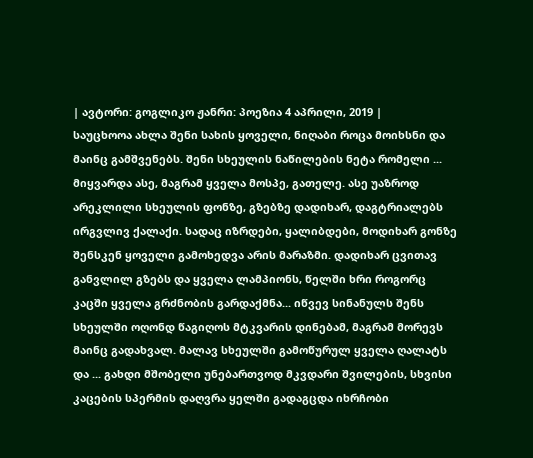| ავტორი: გოგლიკო ჟანრი: პოეზია 4 აპრილი, 2019 |
საუცხოოა ახლა შენი სახის ყოველი, ნიღაბი როცა მოიხსნი და მაინც გამშვენებს. შენი სხეულის ნაწილების ნეტა რომელი ... მიყვარდა ასე, მაგრამ ყველა მოსპე, გათელე. ასე უაზროდ არეკლილი სხეულის ფონზე, გზებზე დადიხარ, დაგტრიალებს ირგვლივ ქალაქი. სადაც იზრდები, ყალიბდები, მოდიხარ გონზე შენსკენ ყოველი გამოხედვა არის მარაზმი. დადიხარ ცვითავ განვლილ გზებს და ყველა ლამპიონს, წელში ხრი როგორც კაცში ყველა გრძნობის გარდაქმნა... იწვევ სინანულს შენს სხეულში ოღონდ წაგიღოს მტკვარის დინებამ, მაგრამ მორევს მაინც გადახვალ. მალავ სხეულში გამოწურულ ყველა ღალატს და ... გახდი მშობელი უნებართვოდ მკვდარი შვილების, სხვისი კაცების სპერმის დაღვრა ყელში გადაგცდა იხრჩობი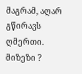მაგრამ, აღარ გწირავს ღმერთი. მიზეზი ?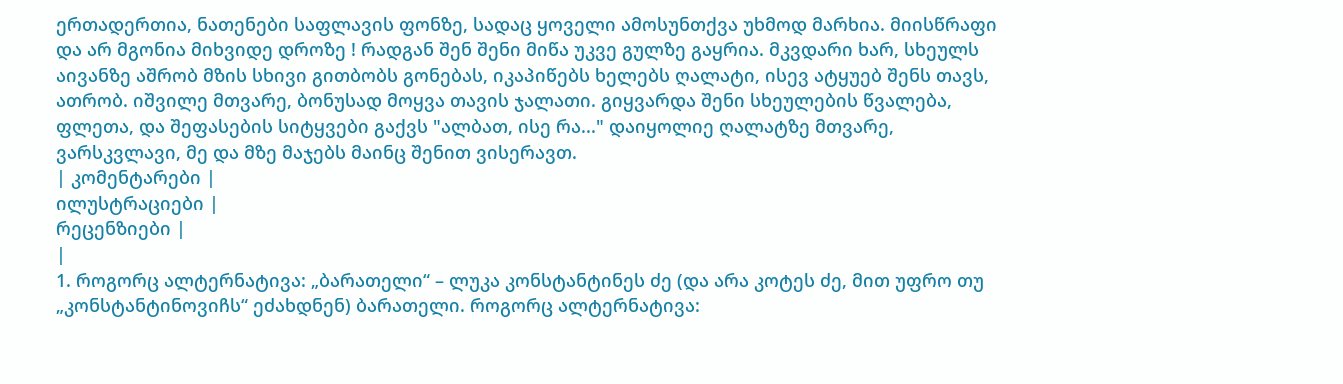ერთადერთია, ნათენები საფლავის ფონზე, სადაც ყოველი ამოსუნთქვა უხმოდ მარხია. მიისწრაფი და არ მგონია მიხვიდე დროზე ! რადგან შენ შენი მიწა უკვე გულზე გაყრია. მკვდარი ხარ, სხეულს აივანზე აშრობ მზის სხივი გითბობს გონებას, იკაპიწებს ხელებს ღალატი, ისევ ატყუებ შენს თავს, ათრობ. იშვილე მთვარე, ბონუსად მოყვა თავის ჯალათი. გიყვარდა შენი სხეულების წვალება, ფლეთა, და შეფასების სიტყვები გაქვს "ალბათ, ისე რა..." დაიყოლიე ღალატზე მთვარე, ვარსკვლავი, მე და მზე მაჯებს მაინც შენით ვისერავთ.
| კომენტარები |
ილუსტრაციები |
რეცენზიები |
|
1. როგორც ალტერნატივა: „ბარათელი“ – ლუკა კონსტანტინეს ძე (და არა კოტეს ძე, მით უფრო თუ „კონსტანტინოვიჩს“ ეძახდნენ) ბარათელი. როგორც ალტერნატივა: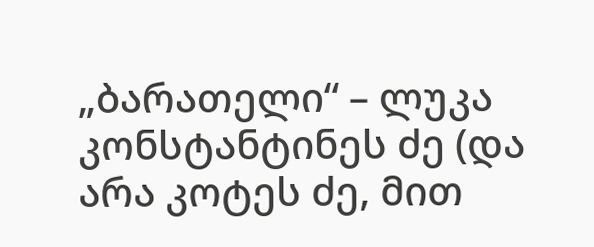„ბარათელი“ – ლუკა კონსტანტინეს ძე (და არა კოტეს ძე, მით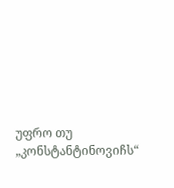უფრო თუ „კონსტანტინოვიჩს“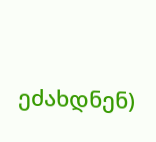ეძახდნენ)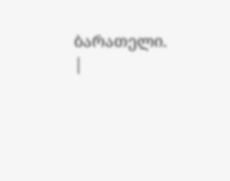ბარათელი.
|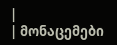|
| მონაცემები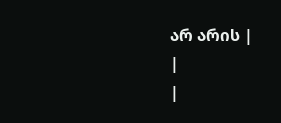არ არის |
|
|